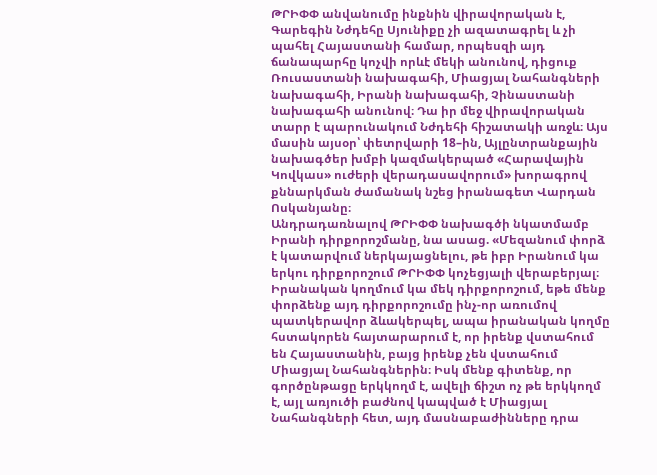ԹՐԻՓՓ անվանումը ինքնին վիրավորական է, Գարեգին Նժդեհը Սյունիքը չի ազատագրել և չի պահել Հայաստանի համար, որպեսզի այդ ճանապարհը կոչվի որևէ մեկի անունով, դիցուք Ռուսաստանի նախագահի, Միացյալ Նահանգների նախագահի, Իրանի նախագահի, Չինաստանի նախագահի անունով։ Դա իր մեջ վիրավորական տարր է պարունակում Նժդեհի հիշատակի առջև։ Այս մասին այսօր՝ փետրվարի 18–ին, Այլընտրանքային նախագծեր խմբի կազմակերպած «Հարավային Կովկաս» ուժերի վերադասավորում» խորագրով քննարկման ժամանակ նշեց իրանագետ Վարդան Ոսկանյանը։
Անդրադառնալով ԹՐԻՓՓ նախագծի նկատմամբ Իրանի դիրքորոշմանը, նա ասաց. «Մեզանում փորձ է կատարվում ներկայացնելու, թե իբր Իրանում կա երկու դիրքորոշում ԹՐԻՓՓ կոչեցյալի վերաբերյալ։ Իրանական կողմում կա մեկ դիրքորոշում, եթե մենք փորձենք այդ դիրքորոշումը ինչ-որ առումով պատկերավոր ձևակերպել, ապա իրանական կողմը հստակորեն հայտարարում է, որ իրենք վստահում են Հայաստանին, բայց իրենք չեն վստահում Միացյալ Նահանգներին։ Իսկ մենք գիտենք, որ գործընթացը երկկողմ է, ավելի ճիշտ ոչ թե երկկողմ է, այլ առյուծի բաժնով կապված է Միացյալ Նահանգների հետ, այդ մասնաբաժինները դրա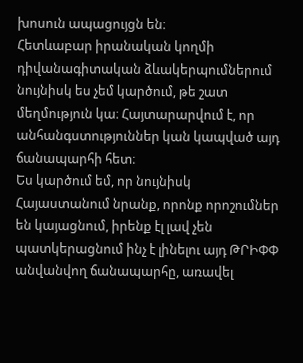խոսուն ապացույցն են։
Հետևաբար իրանական կողմի դիվանագիտական ձևակերպումներում նույնիսկ ես չեմ կարծում, թե շատ մեղմություն կա։ Հայտարարվում է, որ անհանգստություններ կան կապված այդ ճանապարհի հետ։
Ես կարծում եմ, որ նույնիսկ Հայաստանում նրանք, որոնք որոշումներ են կայացնում, իրենք էլ լավ չեն պատկերացնում ինչ է լինելու այդ ԹՐԻՓՓ անվանվող ճանապարհը, առավել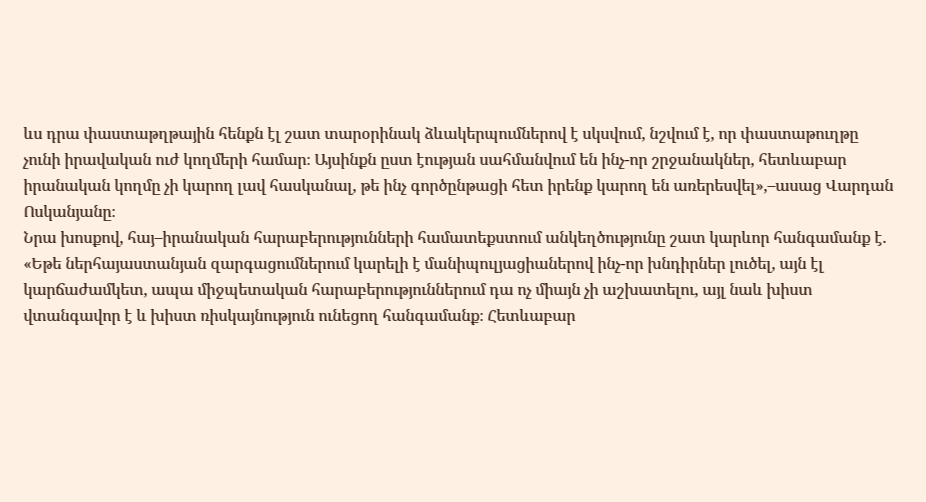ևս դրա փաստաթղթային հենքն էլ շատ տարօրինակ ձևակերպումներով է սկսվում, նշվում է, որ փաստաթուղթը չունի իրավական ուժ կողմերի համար։ Այսինքն ըստ էության սահմանվում են ինչ-որ շրջանակներ, հետևաբար իրանական կողմը չի կարող լավ հասկանալ, թե ինչ գործընթացի հետ իրենք կարող են առերեսվել»,–ասաց Վարդան Ոսկանյանը։
Նրա խոսքով, հայ–իրանական հարաբերությունների համատեքստում անկեղծությունը շատ կարևոր հանգամանք է. «Եթե ներհայաստանյան զարգացումներում կարելի է մանիպուլյացիաներով ինչ-որ խնդիրներ լուծել, այն էլ կարճաժամկետ, ապա միջպետական հարաբերություններում դա ոչ միայն չի աշխատելու, այլ նաև խիստ վտանգավոր է և խիստ ռիսկայնություն ունեցող հանգամանք։ Հետևաբար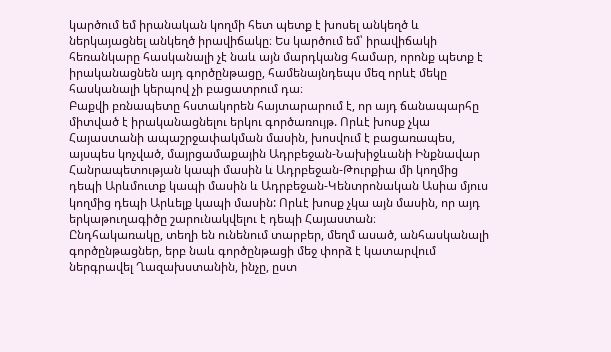կարծում եմ իրանական կողմի հետ պետք է խոսել անկեղծ և ներկայացնել անկեղծ իրավիճակը։ Ես կարծում եմ՝ իրավիճակի հեռանկարը հասկանալի չէ նաև այն մարդկանց համար, որոնք պետք է իրականացնեն այդ գործընթացը, համենայնդեպս մեզ որևէ մեկը հասկանալի կերպով չի բացատրում դա։
Բաքվի բռնապետը հստակորեն հայտարարում է, որ այդ ճանապարհը միտված է իրականացնելու երկու գործառույթ. Որևէ խոսք չկա Հայաստանի ապաշրջափակման մասին, խոսվում է բացառապես, այսպես կոչված, մայրցամաքային Ադրբեջան-Նախիջևանի Ինքնավար Հանրապետության կապի մասին և Ադրբեջան-Թուրքիա մի կողմից դեպի Արևմուտք կապի մասին և Ադրբեջան-Կենտրոնական Ասիա մյուս կողմից դեպի Արևելք կապի մասին: Որևէ խոսք չկա այն մասին, որ այդ երկաթուղագիծը շարունակվելու է դեպի Հայաստան։
Ընդհակառակը, տեղի են ունենում տարբեր, մեղմ ասած, անհասկանալի գործընթացներ, երբ նաև գործընթացի մեջ փորձ է կատարվում ներգրավել Ղազախստանին, ինչը, ըստ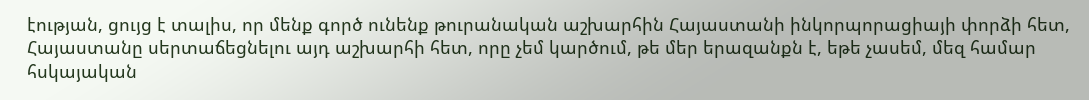էության, ցույց է տալիս, որ մենք գործ ունենք թուրանական աշխարհին Հայաստանի ինկորպորացիայի փորձի հետ, Հայաստանը սերտաճեցնելու այդ աշխարհի հետ, որը չեմ կարծում, թե մեր երազանքն է, եթե չասեմ, մեզ համար հսկայական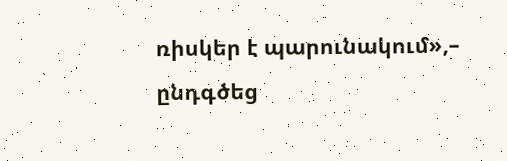ռիսկեր է պարունակում»,– ընդգծեց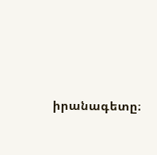իրանագետը։